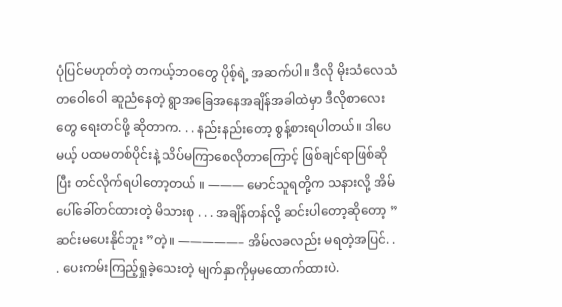ပုံပြင်မဟုတ်တဲ့ တကယ့်ဘဝတွေ ပိုစ့်ရဲ့ အဆက်ပါ။ ဒီလို မိုးသံလေသံတဝေါဝေါ ဆူညံနေတဲ့ ရွာအခြေအနေအချိန်အခါထဲမှာ ဒီလိုစာလေးတွေ ရေးတင်ဖို့ ဆိုတာက. . . နည်းနည်းတော့ စွန့်စားရပါတယ်။ ဒါပေမယ့် ပထမတစ်ပိုင်းနဲ့ သိပ်မကြာစေလိုတာကြောင့် ဖြစ်ချင်ရာဖြစ်ဆိုပြီး တင်လိုက်ရပါတော့တယ် ။ ——— မောင်သူရတို့က သနားလို့ အိမ်ပေါ်ခေါ်တင်ထားတဲ့ မိသားစု . . . အချိန်တန်လို့ ဆင်းပါတော့ဆိုတော့ ” ဆင်းမပေးနိုင်ဘူး ”တဲ့။ —————– အိမ်လခလည်း မရတဲ့အပြင်. . . ပေးကမ်းကြည့်ရှုခဲ့သေးတဲ့ မျက်နှာကိုမှမထောက်ထားပဲ.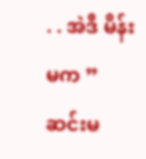. . အဲဒီ မိန်းမက ”ဆင်းမ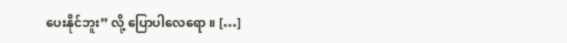ပေးနိုင်ဘူး” လို့ ပြောပါလေရော ။ […]